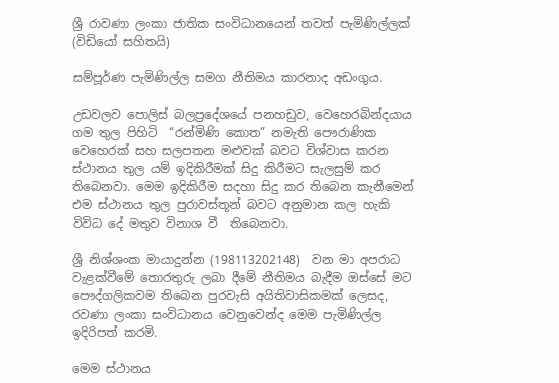ශ්‍රී රාවණා ලංකා ජාතික සංවිධානයෙන් තවත් පැමිණිල්ලක් (විඩියෝ සහිතයි)

සම්පූර්ණ පැමිණිල්ල සමග නීතිමය කාරනාද අඩංගුය.

උඩවලව පොලිස් බලප්‍රදේශයේ පනහඩුව, වෙහෙරබින්දයාය ගම තුල පිහිටි  “රන්මිණි කොත” නමැති පෞරාණික වෙහෙරක් සහ සලපතන මළුවක් බවට විශ්වාස කරන ස්ථානය තුල යම් ඉදිකිරීමක් සිදු කිරීමට සැලසුම් කර තිබෙනවා. මෙම ඉදිකිරීම සදහා සිදු කර තිබෙන කැනීමෙන්  එම ස්ථානය තුල පුරාවස්තූන් බවට අනුමාන කල හැකි  විවිධ දේ මතුව විනාශ වී  තිබෙනවා.

ශ්‍රී නිශ්ශංක මායාදුන්න (198113202148)  වන මා අපරාධ වැළක්වීමේ තොරතුරු ලබා දීමේ නීතිමය බැදීම ඔස්සේ මට පෞද්ගලිකවම තිබෙන පුරවැසි අයිතිවාසිකමක් ලෙසද, රවණා ලංකා සංවිධානය වෙනුවෙන්ද මෙම පැමිණිල්ල ඉදිරිපත් කරමි.

මෙම ස්ථානය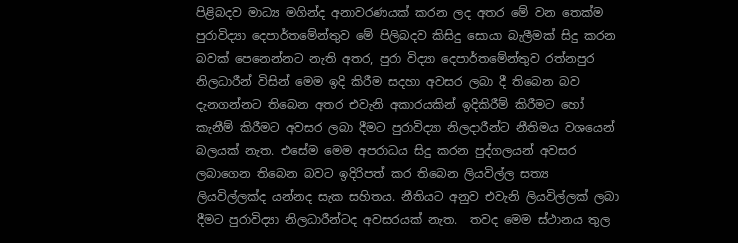පිළිබදව මාධ්‍ය මගින්ද අනාවරණයක් කරන ලද අතර මේ වන තෙක්ම පුරාවිද්‍යා දෙපාර්තමේන්තුව මේ පිලිබදව කිසිදු සොයා බැලීමක් සිදු කරන බවක් පෙනෙන්නට නැති අතර, පුරා විද්‍යා දෙපාර්තමේන්තුව රත්නපුර නිලධාරීන් විසින් මෙම ඉදි කිරීම සදහා අවසර ලබා දී තිබෙන බව දැනගන්නට තිබෙන අතර එවැනි අකාරයකින් ඉදිකිරීම් කිරීමට හෝ කැනීම් කිරීමට අවසර ලබා දීමට පුරාවිද්‍යා නිලදාරීන්ට නීතිමය වශයෙන් බලයක් නැත. එසේම මෙම අපරාධය සිදු කරන පුද්ගලයන් අවසර ලබාගෙන තිබෙන බවට ඉදිරිපත් කර තිබෙන ලියවිල්ල සත්‍ය ලියවිල්ලක්ද යන්නද සැක සහිතය. නීතියට අනුව එවැනි ලියවිල්ලක් ලබා දීමට පුරාවිද්‍යා නිලධාරීන්ටද අවසරයක් නැත.  තවද මෙම ස්ථානය තුල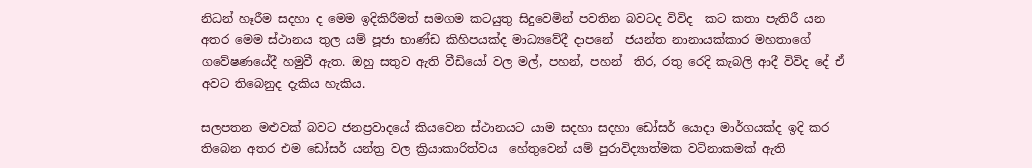නිධන් හෑරීම සදහා ද මෙම ඉදිකිරීමත් සමගම කටයුතු සිදුවෙමින් පවතින බවටද විවිද  කට කතා පැතිරී යන අතර මෙම ස්ථානය තුල යම් පූජා භාණ්ඩ කිහිපයක්ද මාධ්‍යවේදී දාපනේ  ජයන්ත නානායක්කාර මහතාගේ ගවේෂණයේදී හමුවී ඇත. ඔහු සතුව ඇති වීඩියෝ වල මල්, පහන්, පහන්  තිර, රතු රෙදි කැබලි ආදී විවිද දේ ඒ අවට තිබෙනුද දැකිය හැකිය.

සලපතන මළුවක් බවට ජනප්‍රවාදයේ කියවෙන ස්ථානයට යාම සදහා සදහා ඩෝසර් යොදා මාර්ගයක්ද ඉදි කර තිබෙන අතර එම ඩෝසර් යන්ත්‍ර වල ක්‍රියාකාරිත්වය  හේතුවෙන් යම් පුරාවිද්‍යාත්මක වටිනාකමක් ඇති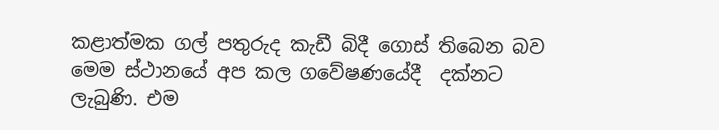කළාත්මක ගල් පතුරුද කැඩී බිදී ගොස් තිබෙන බව  මෙම ස්ථානයේ අප කල ගවේෂණයේදී  දක්නට ලැබුණි. එම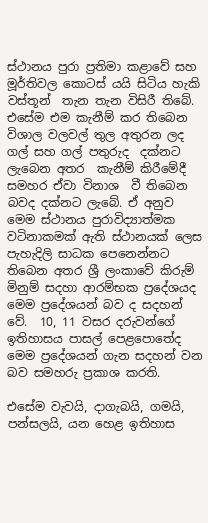ස්ථානය පුරා ප්‍රතිමා කළාවේ සහ මූර්තිවල කොටස් යයි සිටිය හැකි වස්තූන්  තැන තැන විසිරී තිබේ. එසේම එම කැනීම් කර තිබෙන විශාල වලවල් තුල අතුරන ලද ගල් සහ ගල් පතුරුද  දක්නට ලැබෙන අතර  කැනීම් කිරීමේදී  සමහර ඒවා විනාශ  වී තිබෙන බවද දක්නට ලැබේ. ඒ අනුව මෙම ස්ථානය පුරාවිද්‍යාත්මක වටිනාකමක් ඇති ස්ථානයක් ලෙස පැහැදිලි සාධක පෙනෙන්නට තිබෙන අතර ශ්‍රී ලංකාවේ කිරුම් මිනුම් සදහා ආරම්භක ප්‍රදේශයද මෙම ප්‍රදේශයන් බව ද සදහන් වේ.  10, 11 වසර දරුවන්ගේ ඉතිහාසය පාසල් පෙළපොතේද මෙම ප්‍රදේශයන් ගැන සදහන් වන බව සමහරු ප්‍රකාශ කරති.

එසේම වැවයි, දාගැබයි, ගමයි, පන්සලයි, යන හෙළ ඉතිහාස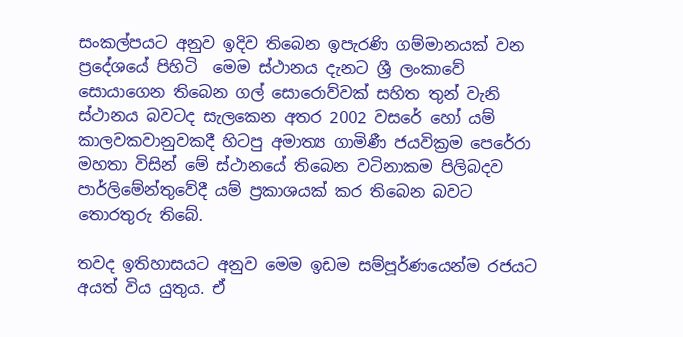සංකල්පයට අනුව ඉදිව තිබෙන ඉපැරණි ගම්මානයක් වන ප්‍රදේශයේ පිහිටි  මෙම ස්ථානය දැනට ශ්‍රී ලංකාවේ සොයාගෙන තිබෙන ගල් සොරොව්වක් සහිත තුන් වැනි ස්ථානය බවටද සැලකෙන අතර 2002 වසරේ හෝ යම් කාලවකවානුවකදී හිටපු අමාත්‍ය ගාමිණී ජයවික්‍රම පෙරේරා මහතා විසින් මේ ස්ථානයේ තිබෙන වටිනාකම පිලිබදව පාර්ලිමේන්තුවේදී යම් ප්‍රකාශයක් කර තිබෙන බවට තොරතුරු තිබේ.

තවද ඉතිහාසයට අනුව මෙම ඉඩම සම්පූර්ණයෙන්ම රජයට අයත් විය යුතුය. ඒ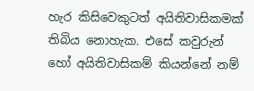හැර කිසිවෙකුටත් අයිතිවාසිකමක් තිබිය නොහැක. එසේ කවුරුන් හෝ අයිතිවාසිකම් කියන්නේ නම්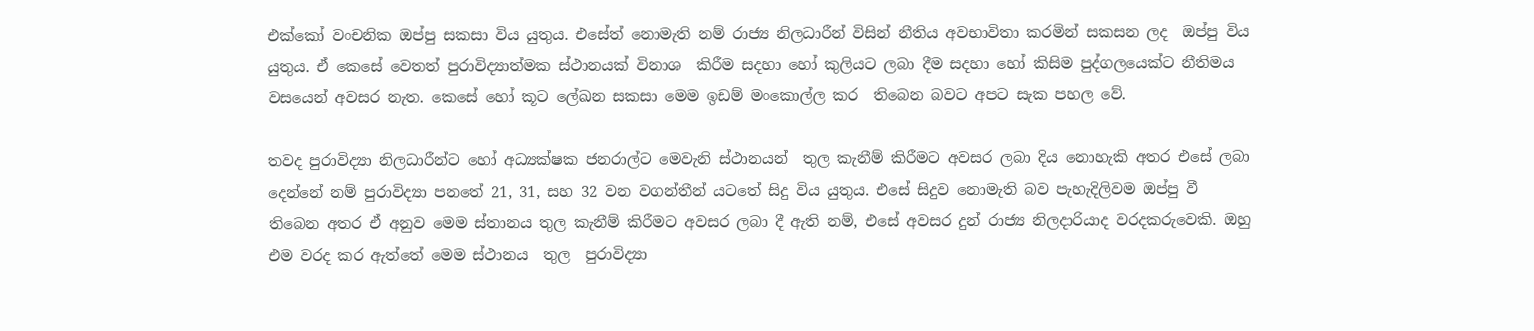එක්කෝ වංචනික ඔප්පු සකසා විය යුතුය. එසේත් නොමැති නම් රාජ්‍ය නිලධාරීන් විසින් නීතිය අවභාවිතා කරමින් සකසන ලද  ඔප්පු විය යුතුය. ඒ කෙසේ වෙතත් පුරාවිද්‍යාත්මක ස්ථානයක් විනාශ  කිරීම සදහා හෝ කුලියට ලබා දීම සදහා හෝ කිසිම පුද්ගලයෙක්ට නීතිමය වසයෙන් අවසර නැත. කෙසේ හෝ කූට ලේඛන සකසා මෙම ඉඩම් මංකොල්ල කර  තිබෙන බවට අපට සැක පහල වේ.

තවද පුරාවිද්‍යා නිලධාරීන්ට හෝ අධ්‍යක්ෂක ජනරාල්ට මෙවැනි ස්ථානයන්  තුල කැනීම් කිරීමට අවසර ලබා දිය නොහැකි අතර එසේ ලබා දෙන්නේ නම් පුරාවිද්‍යා පනතේ 21, 31, සහ 32 වන වගන්තීන් යටතේ සිදු විය යුතුය. එසේ සිදුව නොමැති බව පැහැදිලිවම ඔප්පු වී තිබෙන අතර ඒ අනුව මෙම ස්තානය තුල කැනීම් කිරීමට අවසර ලබා දී ඇති නම්, එසේ අවසර දුන් රාජ්‍ය නිලදාරියාද වරදකරුවෙකි. ඔහු එම වරද කර ඇත්තේ මෙම ස්ථානය  තුල  පුරාවිද්‍යා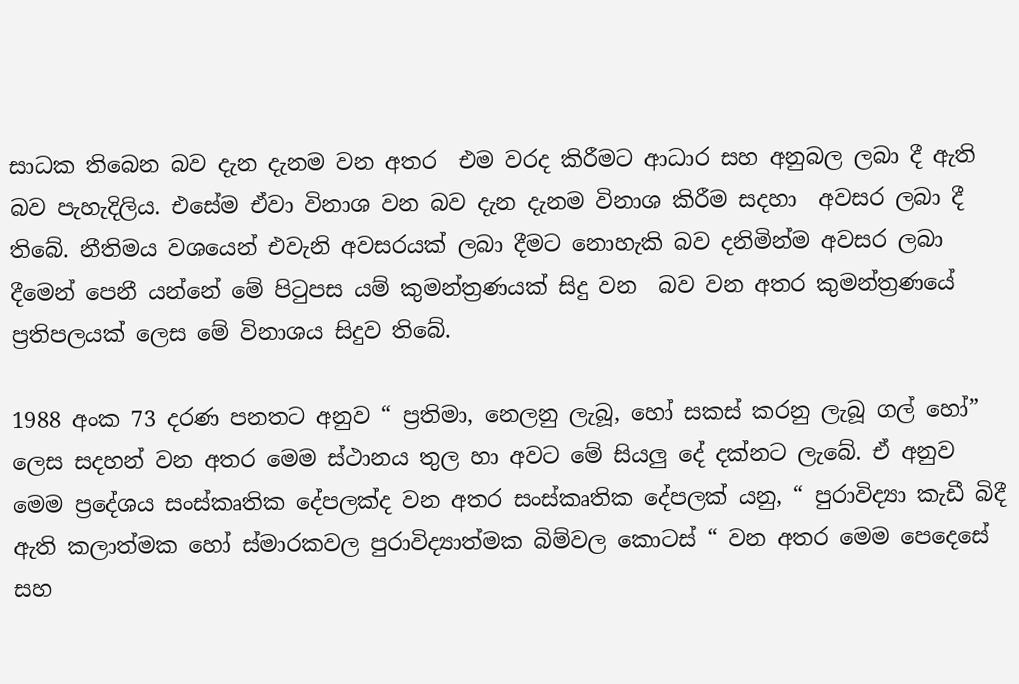සාධක තිබෙන බව දැන දැනම වන අතර  එම වරද කිරීමට ආධාර සහ අනුබල ලබා දී ඇති බව පැහැදිලිය. එසේම ඒවා විනාශ වන බව දැන දැනම විනාශ කිරීම සදහා  අවසර ලබා දී තිබේ. නීතිමය වශයෙන් එවැනි අවසරයක් ලබා දීමට නොහැකි බව දනිමින්ම අවසර ලබා දීමෙන් පෙනී යන්නේ මේ පිටුපස යම් කුමන්ත්‍රණයක් සිදු වන  බව වන අතර කුමන්ත්‍රණයේ ප්‍රතිපලයක් ලෙස මේ විනාශය සිදුව තිබේ.

1988 අංක 73 දරණ පනතට අනුව “ ප්‍රතිමා, නෙලනු ලැබූ, හෝ සකස් කරනු ලැබූ ගල් හෝ” ලෙස සදහන් වන අතර මෙම ස්ථානය තුල හා අවට මේ සියලු දේ දක්නට ලැබේ. ඒ අනුව මෙම ප්‍රදේශය සංස්කෘතික දේපලක්ද වන අතර සංස්කෘතික දේපලක් යනු, “ පුරාවිද්‍යා කැඩී බිදී ඇති කලාත්මක හෝ ස්මාරකවල පුරාවිද්‍යාත්මක බිම්වල කොටස් “ වන අතර මෙම පෙදෙසේ සහ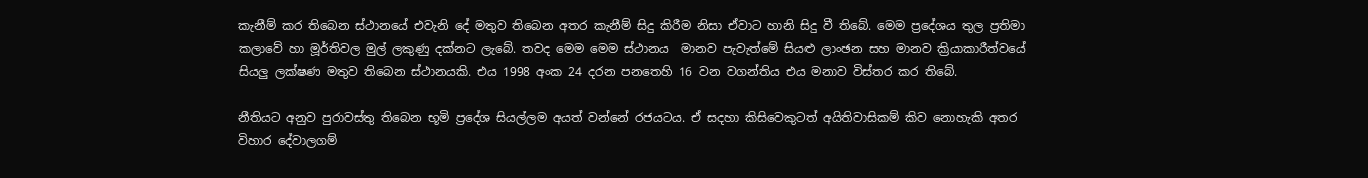කැනීම් කර තිබෙන ස්ථානයේ එවැනි දේ මතුව තිබෙන අතර කැනීම් සිදු කිරීම නිසා ඒවාට හානි සිදු වී තිබේ. මෙම ප්‍රදේශය තුල ප්‍රතිමා  කලාවේ හා මූර්තිවල මුල් ලකුණු දක්නට ලැබේ. තවද මෙම මෙම ස්ථානය  මානව පැවැත්මේ සියළු ලාංඡන සහ මානව ක්‍රියාකාරීත්වයේ සියලු ලක්ෂණ මතුව තිබෙන ස්ථානයකි. එය 1998 අංක 24 දරන පනතෙහි 16 වන වගන්තිය එය මනාව විස්තර කර තිබේ.

නීතියට අනුව පුරාවස්තු තිබෙන භූමි ප්‍රදේශ සියල්ලම අයත් වන්නේ රජයටය. ඒ සදහා කිසිවෙකුටත් අයිතිවාසිකම් කිව නොහැකි අතර විහාර දේවාලගම්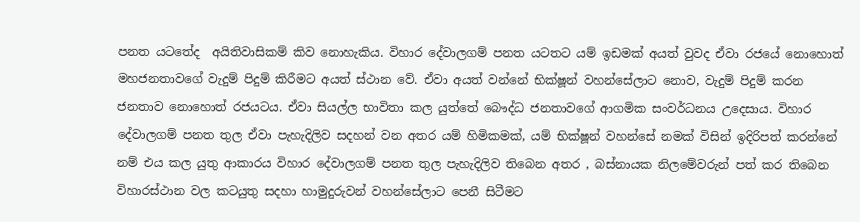පනත යටතේද  අයිතිවාසිකම් කිව නොහැකිය. විහාර දේවාලගම් පනත යටතට යම් ඉඩමක් අයත් වුවද ඒවා රජයේ නොහොත් මහජනතාවගේ වැදුම් පිදුම් කිරීමට අයත් ස්ථාන වේ. ඒවා අයත් වන්නේ භික්ෂූන් වහන්සේලාට නොව, වැදුම් පිදුම් කරන ජනතාව නොහොත් රජයටය. ඒවා සියල්ල භාවිතා කල යුත්තේ බෞද්ධ ජනතාවගේ ආගමික සංවර්ධනය උදෙසාය. විහාර දේවාලගම් පනත තුල ඒවා පැහැදිලිව සදහන් වන අතර යම් හිමිකමක්, යම් භික්ෂූන් වහන්සේ නමක් විසින් ඉදිරිපත් කරන්නේ නම් එය කල යුතු ආකාරය විහාර දේවාලගම් පනත තුල පැහැදිලිව තිබෙන අතර , බස්නායක නිලමේවරුන් පත් කර තිබෙන විහාරස්ථාන වල කටයුතු සදහා හාමුදුරුවන් වහන්සේලාට පෙනී සිටීමට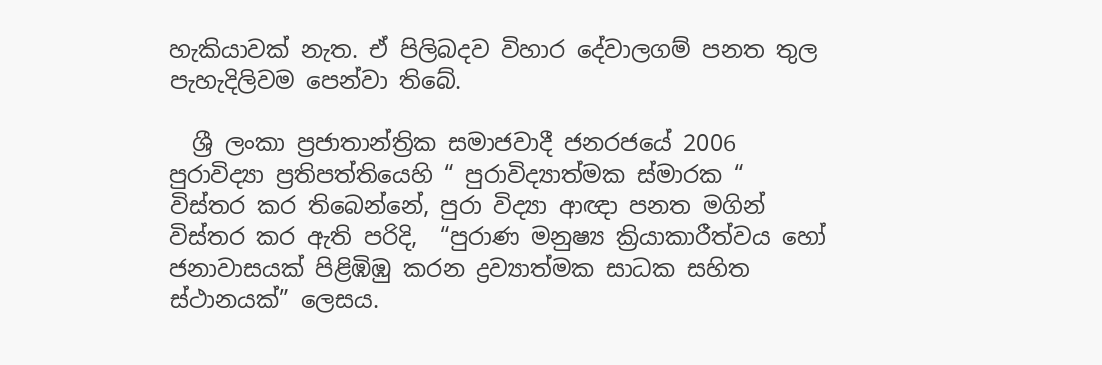හැකියාවක් නැත. ඒ පිලිබදව විහාර දේවාලගම් පනත තුල පැහැදිලිවම පෙන්වා තිබේ.

  ශ්‍රී ලංකා ප්‍රජාතාන්ත්‍රික සමාජවාදී ජනරජයේ 2006 පුරාවිද්‍යා ප්‍රතිපත්තියෙහි “ පුරාවිද්‍යාත්මක ස්මාරක “ විස්තර කර තිබෙන්නේ, පුරා විද්‍යා ආඥා පනත මගින් විස්තර කර ඇති පරිදි,  “පුරාණ මනුෂ්‍ය ක්‍රියාකාරීත්වය හෝ ජනාවාසයක් පිළිඹිඹු කරන ද්‍රව්‍යාත්මක සාධක සහිත ස්ථානයක්” ලෙසය.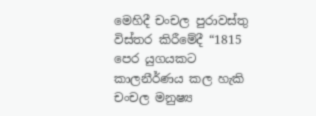මෙහිදී චංචල පුරාවස්තු විස්තර කිරීමේදී “1815 පෙර යුගයකට කාලනීර්ණය කල හැකි චංචල මනුෂ්‍ය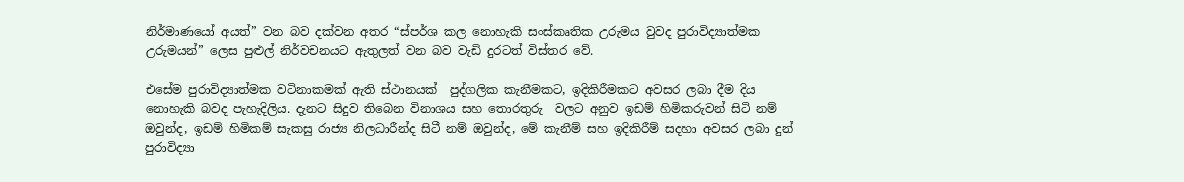නිර්මාණයෝ අයත්” වන බව දක්වන අතර “ස්පර්ශ කල නොහැකි සංස්කෘතික උරුමය වුවද පුරාවිද්‍යාත්මක උරුමයන්” ලෙස පුළුල් නිර්වචනයට ඇතුලත් වන බව වැඩි දුරටත් විස්තර වේ.

එසේම පුරාවිද්‍යාත්මක වටිනාකමක් ඇති ස්ථානයක්  පුද්ගලික කැනීමකට, ඉදිකිරීමකට අවසර ලබා දීම දිය නොහැකි බවද පැහැදිලිය. දැනට සිදුව තිබෙන විනාශය සහ තොරතුරු  වලට අනුව ඉඩම් හිමිකරුවන් සිටි නම් ඔවුන්ද, ඉඩම් හිමිකම් සැකසු රාජ්‍ය නිලධාරීන්ද සිටී නම් ඔවුන්ද, මේ කැනීම් සහ ඉදිකිරීම් සදහා අවසර ලබා දුන් පුරාවිද්‍යා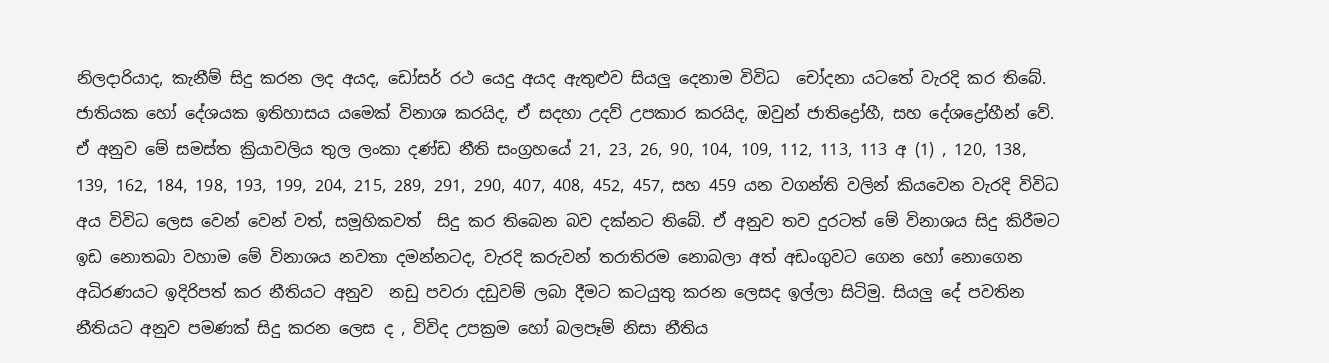නිලදාරියාද, කැනීම් සිදු කරන ලද අයද, ඩෝසර් රථ යෙදු අයද ඇතුළුව සියලු දෙනාම විවිධ  චෝදනා යටතේ වැරදි කර තිබේ. ජාතියක හෝ දේශයක ඉතිහාසය යමෙක් විනාශ කරයිද, ඒ සදහා උදව් උපකාර කරයිද, ඔවුන් ජාතිද්‍රෝහී, සහ දේශද්‍රෝහීන් වේ. ඒ අනුව මේ සමස්ත ක්‍රියාවලිය තුල ලංකා දණ්ඩ නීති සංග්‍රහයේ 21, 23, 26, 90, 104, 109, 112, 113, 113 අ (1) , 120, 138, 139, 162, 184, 198, 193, 199, 204, 215, 289, 291, 290, 407, 408, 452, 457, සහ 459 යන වගන්ති වලින් කියවෙන වැරදි විවිධ අය විවිධ ලෙස වෙන් වෙන් වත්, සමූහිකවත්  සිදු කර තිබෙන බව දක්නට තිබේ. ඒ අනුව තව දුරටත් මේ විනාශය සිදු කිරීමට ඉඩ නොතබා වහාම මේ විනාශය නවතා දමන්නටද, වැරදි කරුවන් තරාතිරම නොබලා අත් අඩංගුවට ගෙන හෝ නොගෙන අධිරණයට ඉදිරිපත් කර නීතියට අනුව  නඩු පවරා දඩුවම් ලබා දීමට කටයුතු කරන ලෙසද ඉල්ලා සිටිමු. සියලු දේ පවතින නීතියට අනුව පමණක් සිදු කරන ලෙස ද , විවිද උපක්‍රම හෝ බලපෑම් නිසා නීතිය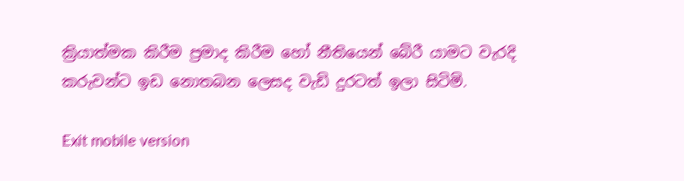ක්‍රියාත්මක කිරීම ප්‍රමාද කිරීම හෝ නීතියෙන් බේරී යාමට වැරදි කරුවන්ට ඉඩ නොතබන ලෙසද වැඩි දුරටත් ඉලා සිටිමි.

Exit mobile version